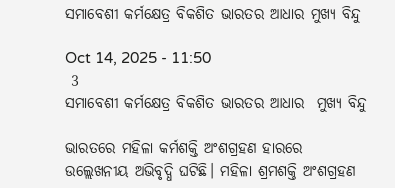ସମାବେଶୀ କର୍ମକ୍ଷେତ୍ର ବିକଶିତ ଭାରତର ଆଧାର ମୁଖ୍ଯ ବିନ୍ଦୁ

Oct 14, 2025 - 11:50
 3
ସମାବେଶୀ କର୍ମକ୍ଷେତ୍ର ବିକଶିତ ଭାରତର ଆଧାର  ମୁଖ୍ଯ ବିନ୍ଦୁ

ଭାରତରେ ମହିଳା କର୍ମଶକ୍ତି ଅଂଶଗ୍ରହଣ ହାରରେ ଉଲ୍ଲେଖନୀୟ ଅଭିବୃଦ୍ଧି ଘଟିଛି। ମହିଳା ଶ୍ରମଶକ୍ତି ଅଂଶଗ୍ରହଣ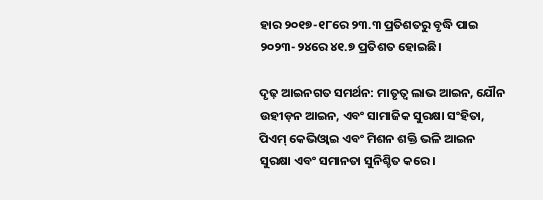ହାର ୨୦୧୭-୧୮ରେ ୨୩.୩ ପ୍ରତିଶତରୁ ବୃଦ୍ଧି ପାଇ ୨୦୨୩-୨୪ରେ ୪୧.୭ ପ୍ରତିଶତ ହୋଇଛି।

ଦୃଢ଼ ଆଇନଗତ ସମର୍ଥନ: ମାତୃତ୍ବ ଲାଭ ଆଇନ, ଯୌନ ଉହୀଡ଼ନ ଆଇନ, ଏବଂ ସାମାଜିକ ସୁରକ୍ଷା ସଂହିତା, ପିଏମ୍ କେଭିଓ୍ବାଇ ଏବଂ ମିଶନ ଶକ୍ତି ଭଳି ଆଇନ ସୁରକ୍ଷା ଏବଂ ସମାନତା ସୁନିଶ୍ଚିତ କରେ।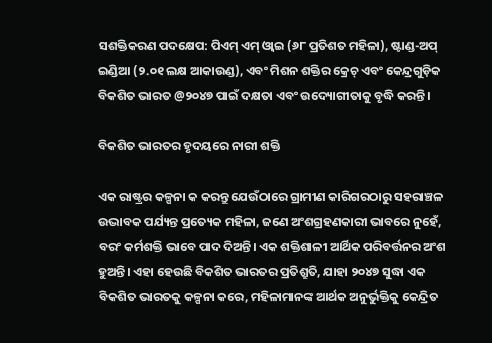ସଶକ୍ତିକରଣ ପଦକ୍ଷେପ: ପିଏମ୍ ଏମ୍ ଓ୍ବାଇ (୬୮ ପ୍ରତିଶତ ମହିଳା), ଷ୍ଟାଣ୍ଡ-ଅପ୍ ଇଣ୍ଡିଆ (୨.୦୧ ଲକ୍ଷ ଆକାଉଣ୍ଡ), ଏବଂ ମିଶନ ଶକ୍ତିର କ୍ରେଚ୍ ଏବଂ କେନ୍ଦ୍ରଗୁଡ଼ିକ ବିକଶିତ ଭାରତ @୨୦୪୭ ପାଇଁ ଦକ୍ଷତା ଏବଂ ଉଦ୍ୟୋଗୀତାକୁ ବୃଦ୍ଧି କରନ୍ତି।

ବିକଶିତ ଭାରତର ହୃଦୟରେ ନାରୀ ଶକ୍ତି

ଏକ ରାଷ୍ଟ୍ରର କଳ୍ପନା କ କରନ୍ତୁ ଯେଉଁଠାରେ ଗ୍ରାମୀଣ କାରିଗରଠାରୁ ସହରାଞ୍ଚଳ ଉଦ୍ଭାବକ ପର୍ଯ୍ୟନ୍ତ ପ୍ରତ୍ୟେକ ମହିଳା, ଜଣେ ଅଂଶଗ୍ରହଣକାରୀ ଭାବରେ ନୁହେଁ, ବରଂ କର୍ମଶକ୍ତି ଭାବେ ପାଦ ଦିଅନ୍ତି। ଏକ ଶକ୍ତିଶାଳୀ ଆର୍ଥିକ ପରିବର୍ତ୍ତନର ଅଂଶ ହୁଅନ୍ତି। ଏହା ହେଉଛି ବିକଶିତ ଭାରତର ପ୍ରତିଶ୍ରୁତି, ଯାହା ୨୦୪୭ ସୁଦ୍ଧା ଏକ ବିକଶିତ ଭାରତକୁ କଳ୍ପନା କରେ, ମହିଳାମାନଙ୍କ ଆର୍ଥକ ଅନୁର୍ଭୁକ୍ତିକୁ କେନ୍ଦ୍ରିତ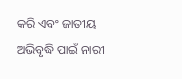କରି ଏବଂ ଜାତୀୟ ଅଭିବୃଦ୍ଧି ପାଇଁ ନାରୀ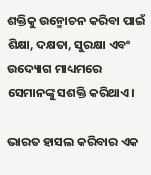ଶକ୍ତିକୁ ଉନ୍ମୋଚନ କରିବା ପାଇଁ ଶିକ୍ଷା, ଦକ୍ଷତା, ସୁରକ୍ଷା ଏବଂ ଉଦ୍ୟୋଗ ମାଧ୍ୟମରେ ସେମାନଙ୍କୁ ସଶକ୍ତି କରିଥାଏ।

ଭାରତ ହାସଲ କରିବାର ଏକ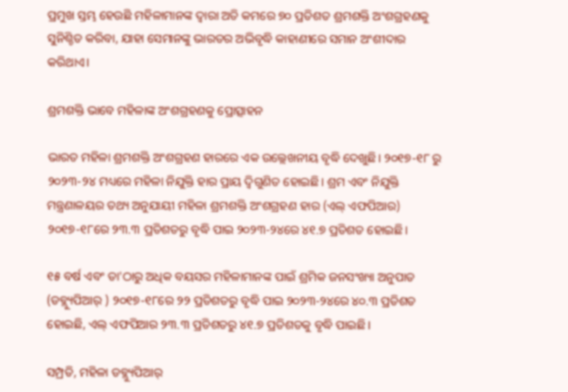ପ୍ରମୁଖ ସ୍ତମ୍ଭ ହେଉଛି ମହିଳାମାନଙ୍କ ଦ୍ବାରା ଅତି କମରେ ୭୦ ପ୍ରତିଶତ ଶ୍ରମଶକ୍ତି ଅଂଶଗ୍ରହଣକୁ ସୁନିଶ୍ଚିତ କରିବା, ଯାହା ସେମାନଙ୍କୁ ଭାରତର ଅଭିବୃଦ୍ଧି କାହାଣୀରେ ସମାନ ଅଂଶୀଦାର କରିଥାଏ।

ଶ୍ରମଶକ୍ତି ଭାବେ ମହିଳାଙ୍କ ଅଂଶଗ୍ରହଣକୁ ପ୍ରୋତ୍ସାହନ

ଭାରତ ମହିଳା ଶ୍ରମଶକ୍ତି ଅଂଶଗ୍ରହଣ ହାରରେ ଏକ ଉଲ୍ଲେଖନୀୟ ବୃଦ୍ଧି ଦେଖୁଛି। ୨୦୧୭-୧୮ ରୁ ୨୦୨୩-୨୪ ମଧ୍ୟରେ ମହିଳା ନିଯୁକ୍ତି ହାର ପ୍ରାୟ ଦ୍ବିଗୁଣିତ ହୋଇଛି। ଶ୍ରମ ଏବଂ ନିଯୁକ୍ତି ମନ୍ତ୍ରଣାଳୟର ତଥ୍ୟ ଅନୁଯାୟୀ ମହିଳା ଶ୍ରମଶକ୍ତି ଅଂଶଗ୍ରହଣ ହାର (ଏଲ୍ ଏଫପିଆର) ୨୦୧୭-୧୮ରେ ୨୩.୩ ପ୍ରତିଶତରୁ ବୃଦ୍ଧି ପାଇ ୨୦୨୩-୨୪ରେ ୪୧.୭ ପ୍ରତିଶତ ହୋଇଛି।

୧୫ ବର୍ଷ ଏବଂ ତା'ଠାରୁ ଅଧିକ ବୟସର ମହିଳାମାନଙ୍କ ପାଇଁ ଶ୍ରମିକ ଜନସଂଖ୍ୟା ଅନୁପାତ (ଡବ୍ଲ୍ୟୁପିଆର୍ ) ୨୦୧୭-୧୮ରେ ୨୨ ପ୍ରତିଶତରୁ ବୃଦ୍ଧି ପାଇ ୨୦୨୩-୨୪ରେ ୪୦.୩ ପ୍ରତିଶତ ହୋଇଛି, ଏଲ୍ ଏଫପିଆର ୨୩.୩ ପ୍ରତିଶତରୁ ୪୧.୭ ପ୍ରତିଶତକୁ ବୃଦ୍ଧି ପାଇଛି।

ସମ୍ପ୍ରତି, ମହିଳା ଡବ୍ଲ୍ୟୁପିଆର୍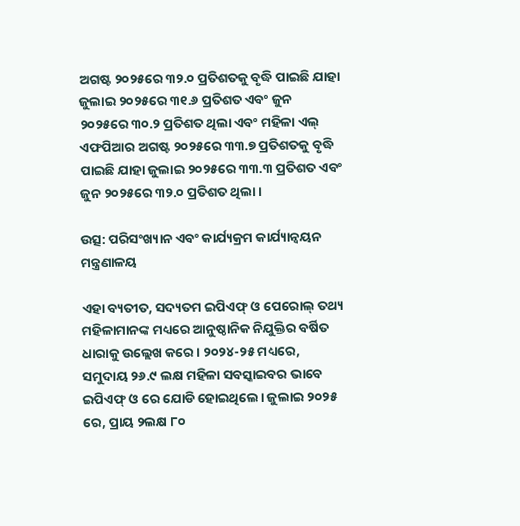ଅଗଷ୍ଟ ୨୦୨୫ରେ ୩୨.୦ ପ୍ରତିଶତକୁ ବୃଦ୍ଧି ପାଇଛି ଯାହା ଜୁଲାଇ ୨୦୨୫ରେ ୩୧.୬ ପ୍ରତିଶତ ଏବଂ ଜୁନ ୨୦୨୫ରେ ୩୦.୨ ପ୍ରତିଶତ ଥିଲା ଏବଂ ମହିଳା ଏଲ୍ ଏଫପିଆର ଅଗଷ୍ଟ ୨୦୨୫ରେ ୩୩.୭ ପ୍ରତିଶତକୁ ବୃଦ୍ଧି ପାଇଛି ଯାହା ଜୁଲାଇ ୨୦୨୫ରେ ୩୩.୩ ପ୍ରତିଶତ ଏବଂ ଜୁନ ୨୦୨୫ରେ ୩୨.୦ ପ୍ରତିଶତ ଥିଲା ।

ଉତ୍ସ: ପରିସଂଖ୍ୟାନ ଏବଂ କାର୍ଯ୍ୟକ୍ରମ କାର୍ଯ୍ୟାନ୍ୱୟନ ମନ୍ତ୍ରଣାଳୟ

ଏହା ବ୍ୟତୀତ, ସଦ୍ୟତମ ଇପିଏଫ୍ ଓ ପେରୋଲ୍ ତଥ୍ୟ ମହିଳାମାନଙ୍କ ମଧ୍ୟରେ ଆନୁଷ୍ଠାନିକ ନିଯୁକ୍ତିର ବର୍ଷିତ ଧାରାକୁ ଉଲ୍ଲେଖ କରେ। ୨୦୨୪-୨୫ ମଧ୍ୟରେ, ସମୁଦାୟ ୨୬.୯ ଲକ୍ଷ ମହିଳା ସବସ୍କାଇବର ଭାବେ ଇପିଏଫ୍ ଓ ରେ ଯୋଡି ହୋଇଥିଲେ। ଜୁଲାଇ ୨୦୨୫ ରେ, ପ୍ରାୟ ୨ଲକ୍ଷ ୮୦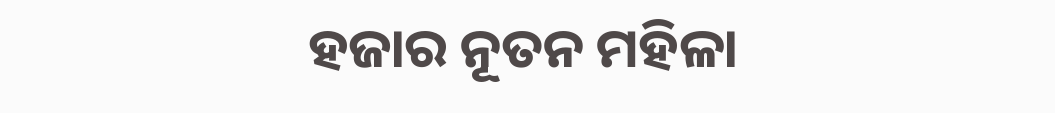ହଜାର ନୂତନ ମହିଳା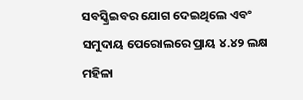ସବସ୍କ୍ରିଇବର ଯୋଗ ଦେଇଥିଲେ ଏବଂ ସମୁଦାୟ ପେରୋଲରେ ପ୍ରାୟ ୪.୪୨ ଲକ୍ଷ ମହିଳା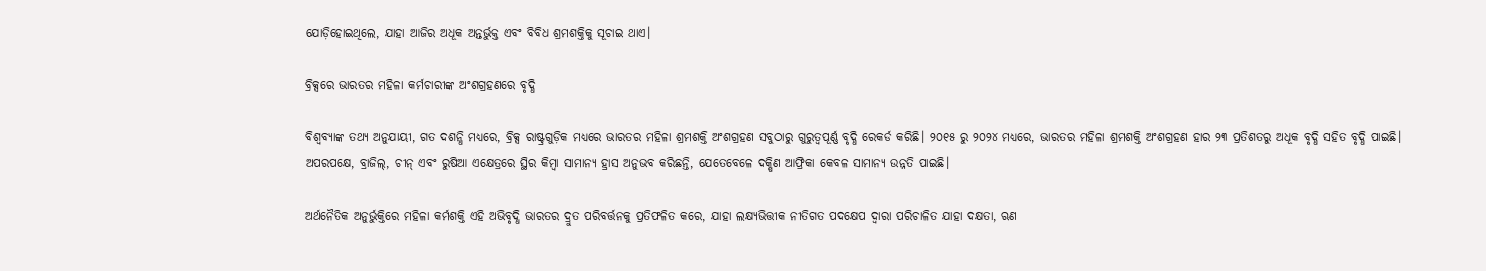ଯୋଡ଼ିହୋଇଥିଲେ, ଯାହା ଆଜିର ଅଧୂକ ଅନ୍ତର୍ଭୁକ୍ତ ଏବଂ ବିବିଧ ଶ୍ରମଶକ୍ତିକୁ ସୂଚାଇ ଥାଏ।

ବ୍ରିକ୍ସରେ ଭାରତର ମହିଳା କର୍ମଚାରୀଙ୍କ ଅଂଶଗ୍ରହଣରେ ବୃଦ୍ଧି

ବିଶ୍ବବ୍ୟାଙ୍କ ତଥ୍ୟ ଅନୁଯାୟୀ, ଗତ ଦଶନ୍ଧି ମଧ୍ୟରେ, ବ୍ରିକ୍ସ ରାଷ୍ଟ୍ରଗୁଡ଼ିକ ମଧ୍ୟରେ ଭାରତର ମହିଳା ଶ୍ରମଶକ୍ତି ଅଂଶଗ୍ରହଣ ସବୁଠାରୁ ଗୁରୁତ୍ବପୂର୍ଣ୍ଣ ବୃଦ୍ଧି ରେକର୍ଡ କରିଛି। ୨୦୧୫ ରୁ ୨୦୨୪ ମଧ୍ୟରେ, ଭାରତର ମହିଳା ଶ୍ରମଶକ୍ତି ଅଂଶଗ୍ରହଣ ହାର ୨୩ ପ୍ରତିଶତରୁ ଅଧୂକ ବୃଦ୍ଧି ସହିତ ବୃଦ୍ଧି ପାଇଛି। ଅପରପକ୍ଷେ, ବ୍ରାଜିଲ୍, ଚୀନ୍ ଏବଂ ରୁଷିଆ ଏକ୍ଷେତ୍ରରେ ସ୍ଥିର କିମ୍ବା ସାମାନ୍ୟ ହ୍ରାସ ଅନୁଭବ କରିଛନ୍ତି, ଯେତେବେଳେ ଦକ୍ଷିଣ ଆଫ୍ରିକା କେବଳ ସାମାନ୍ୟ ଉନ୍ନତି ପାଇଛି।

ଅର୍ଥନୈତିକ ଅନୁର୍ଭୁକ୍ତିରେ ମହିଳା କର୍ମଶକ୍ତି ଏହି ଅଭିବୃଦ୍ଧି ଭାରତର ଦ୍ରୁତ ପରିବର୍ତ୍ତନକୁ ପ୍ରତିଫଳିତ କରେ, ଯାହା ଲକ୍ଷ୍ୟଭିତ୍ତୀକ ନୀତିଗତ ପଦକ୍ଷେପ ଦ୍ବାରା ପରିଚାଳିତ ଯାହା ଦକ୍ଷତା, ଋଣ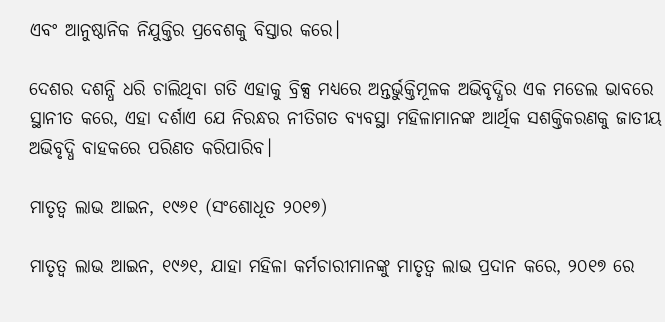ଏବଂ ଆନୁଷ୍ଠାନିକ ନିଯୁକ୍ତିର ପ୍ରବେଶକୁ ବିସ୍ତାର କରେ।

ଦେଶର ଦଶନ୍ଧି ଧରି ଚାଲିଥିବା ଗତି ଏହାକୁ ବ୍ରିକ୍ସ ମଧ୍ୟରେ ଅନ୍ତର୍ଭୁକ୍ତିମୂଳକ ଅଭିବୃଦ୍ଧିର ଏକ ମଡେଲ ଭାବରେ ସ୍ଥାନୀତ କରେ, ଏହା ଦର୍ଶାଏ ଯେ ନିରନ୍ଧର ନୀତିଗତ ବ୍ୟବସ୍ଥା ମହିଳାମାନଙ୍କ ଆର୍ଥିକ ସଶକ୍ତିକରଣକୁ ଜାତୀୟ ଅଭିବୃଦ୍ଧି ବାହକରେ ପରିଣତ କରିପାରିବ।

ମାତୃତ୍ବ ଲାଭ ଆଇନ, ୧୯୬୧ (ସଂଶୋଧୂତ ୨୦୧୭)

ମାତୃତ୍ଵ ଲାଭ ଆଇନ, ୧୯୬୧, ଯାହା ମହିଳା କର୍ମଚାରୀମାନଙ୍କୁ ମାତୃତ୍ଵ ଲାଭ ପ୍ରଦାନ କରେ, ୨୦୧୭ ରେ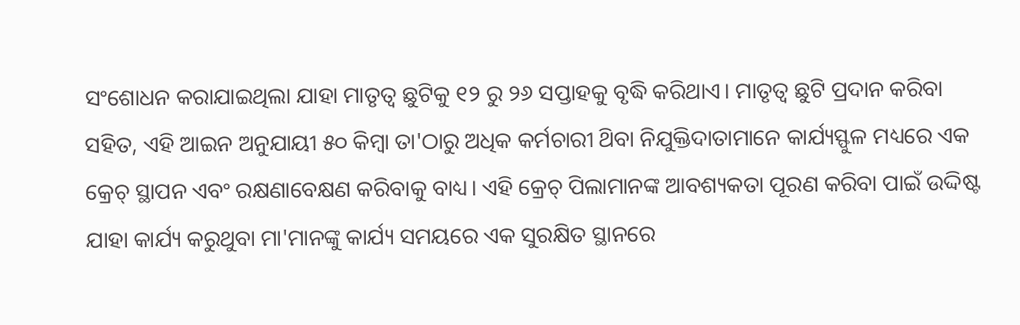ସଂଶୋଧନ କରାଯାଇଥିଲା ଯାହା ମାତୃତ୍ଵ ଛୁଟିକୁ ୧୨ ରୁ ୨୬ ସପ୍ତାହକୁ ବୃଦ୍ଧି କରିଥାଏ। ମାତୃତ୍ଵ ଛୁଟି ପ୍ରଦାନ କରିବା ସହିତ, ଏହି ଆଇନ ଅନୁଯାୟୀ ୫୦ କିମ୍ବା ତା'ଠାରୁ ଅଧିକ କର୍ମଚାରୀ ଥ‌ିବା ନିଯୁକ୍ତିଦାତାମାନେ କାର୍ଯ୍ୟସ୍ଫୁଳ ମଧ୍ୟରେ ଏକ କ୍ରେଚ୍ ସ୍ଥାପନ ଏବଂ ରକ୍ଷଣାବେକ୍ଷଣ କରିବାକୁ ବାଧ୍ୟ। ଏହି କ୍ରେଚ୍ ପିଲାମାନଙ୍କ ଆବଶ୍ୟକତା ପୂରଣ କରିବା ପାଇଁ ଉଦ୍ଦିଷ୍ଟ ଯାହା କାର୍ଯ୍ୟ କରୁଥୁବା ମା'ମାନଙ୍କୁ କାର୍ଯ୍ୟ ସମୟରେ ଏକ ସୁରକ୍ଷିତ ସ୍ଥାନରେ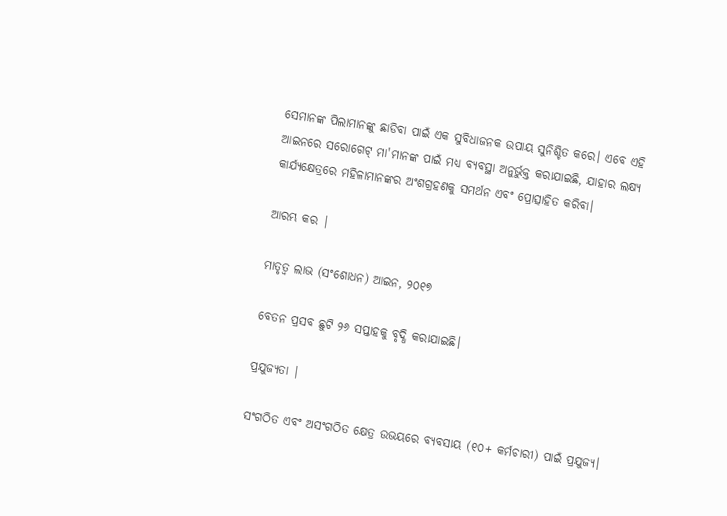ସେମାନଙ୍କ ପିଲାମାନଙ୍କୁ ଛାଡିବା ପାଇଁ ଏକ ସୁବିଧାଜନକ ଉପାୟ ସୁନିଶ୍ଚିତ କରେ। ଏବେ ଏହି ଆଇନରେ ସରୋଗେଟ୍ ମା'ମାନଙ୍କ ପାଇଁ ମଧ୍ୟ ବ୍ୟବସ୍ଥା ଅନୁର୍ଭୁକ୍ତ କରାଯାଇଛି, ଯାହାର ଲକ୍ଷ୍ୟ କାର୍ଯ୍ୟକ୍ଷେତ୍ରରେ ମହିଳାମାନଙ୍କର ଅଂଶଗ୍ରହଣକୁ ସମର୍ଥନ ଏବଂ ପ୍ରୋତ୍ସାହିତ କରିବା।

ଆରମ୍ଭ କର |

ମାତୃତ୍ୱ ଲାଭ (ସଂଶୋଧନ) ଆଇନ, ୨୦୧୭

ବେତନ ପ୍ରସବ ଛୁଟି ୨୬ ସପ୍ତାହକୁ ବୃଦ୍ଧି କରାଯାଇଛି।

ପ୍ରଯୁଜ୍ୟତା |

ସଂଗଠିତ ଏବଂ ଅସଂଗଠିତ କ୍ଷେତ୍ର ଉଭୟରେ ବ୍ୟବସାୟ (୧୦+ କର୍ମଚାରୀ) ପାଇଁ ପ୍ରଯୁଜ୍ୟ।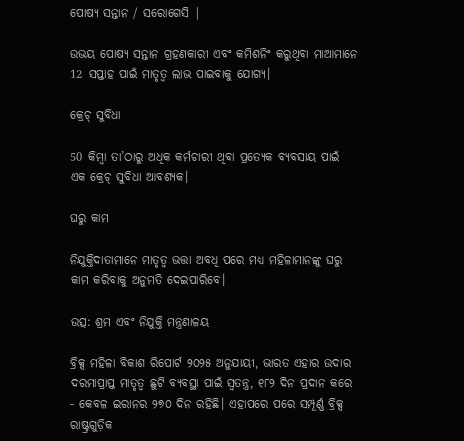ପୋଷ୍ୟ ସନ୍ତାନ / ସରୋଗେସି |

ଉଭୟ ପୋଷ୍ୟ ସନ୍ତାନ ଗ୍ରହଣକାରୀ ଏବଂ କମିଶନିଂ କରୁଥିବା ମାଆମାନେ 12 ସପ୍ତାହ ପାଇଁ ମାତୃତ୍ୱ ଲାଭ ପାଇବାକୁ ଯୋଗ୍ୟ।

କ୍ରେଚ୍ ସୁବିଧା

50 କିମ୍ବା ତା’ଠାରୁ ଅଧିକ କର୍ମଚାରୀ ଥିବା ପ୍ରତ୍ୟେକ ବ୍ୟବସାୟ ପାଇଁ ଏକ କ୍ରେଚ୍ ସୁବିଧା ଆବଶ୍ୟକ।

ଘରୁ କାମ

ନିଯୁକ୍ତିଦାତାମାନେ ମାତୃତ୍ୱ ଭତ୍ତା ଅବଧି ପରେ ମଧ୍ୟ ମହିଳାମାନଙ୍କୁ ଘରୁ କାମ କରିବାକୁ ଅନୁମତି ଦେଇପାରିବେ।

ଉତ୍ସ: ଶ୍ରମ ଏବଂ ନିଯୁକ୍ତି ମନ୍ତ୍ରଣାଳୟ

ବ୍ରିକ୍ସ ମହିଳା ବିକାଶ ରିପୋର୍ଟ ୨୦୨୫ ଅନୁଯାୟୀ, ଭାରତ ଏହାର ଉଦାର ଦରମାପ୍ରାପ୍ତ ମାତୃତ୍ବ ଛୁଟି ବ୍ୟବସ୍ଥା ପାଇଁ ସ୍ବତନ୍ତ୍ର, ୧୮୨ ଦିନ ପ୍ରଦାନ କରେ - କେବଳ ଇରାନର ୨୭୦ ଦିନ ରହିଛି। ଏହାପରେ ପରେ ସମ୍ପୂର୍ଣ୍ଣ ବ୍ରିକ୍ସ ରାଷ୍ଟ୍ରଗୁଡ଼ିକ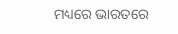ମଧ୍ୟରେ ଭାରତରେ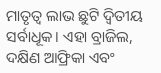ମାତୃତ୍ଵ ଲାଭ ଛୁଟି ଦ୍ବିତୀୟ ସର୍ବାଧୂକ। ଏହା ବ୍ରାଜିଲ, ଦକ୍ଷିଣ ଆଫ୍ରିକା ଏବଂ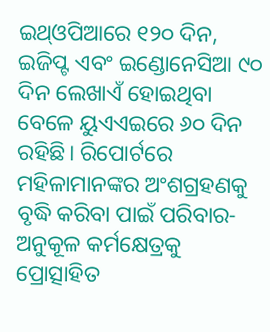ଇଥ୍ଓପିଆରେ ୧୨୦ ଦିନ, ଇଜିପ୍ଟ ଏବଂ ଇଣ୍ଡୋନେସିଆ ୯୦ ଦିନ ଲେଖାଏଁ ହୋଇଥିବା ବେଳେ ୟୁଏଏଇରେ ୬୦ ଦିନ ରହିଛି। ରିପୋର୍ଟରେ ମହିଳାମାନଙ୍କର ଅଂଶଗ୍ରହଣକୁ ବୃଦ୍ଧି କରିବା ପାଇଁ ପରିବାର-ଅନୁକୂଳ କର୍ମକ୍ଷେତ୍ରକୁ ପ୍ରୋତ୍ସାହିତ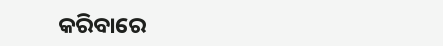କରିବାରେ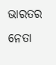ଭାରତର ନେତା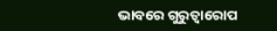ଭାବରେ ଗୁରୁତ୍ୱାରୋପ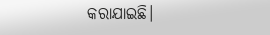କରାଯାଇଛି।